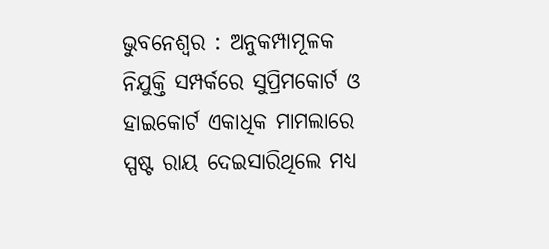ଭୁବନେଶ୍ୱର : ଅନୁକମ୍ପାମୂଳକ ନିଯୁକ୍ତି ସମ୍ପର୍କରେ ସୁପ୍ରିମକୋର୍ଟ ଓ ହାଇକୋର୍ଟ ଏକାଧିକ ମାମଲାରେ ସ୍ପଷ୍ଟ ରାୟ ଦେଇସାରିଥିଲେ ମଧ୍ୟ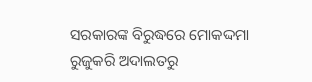ସରକାରଙ୍କ ବିରୁଦ୍ଧରେ ମୋକଦ୍ଦମା ରୁଜୁକରି ଅଦାଲତରୁ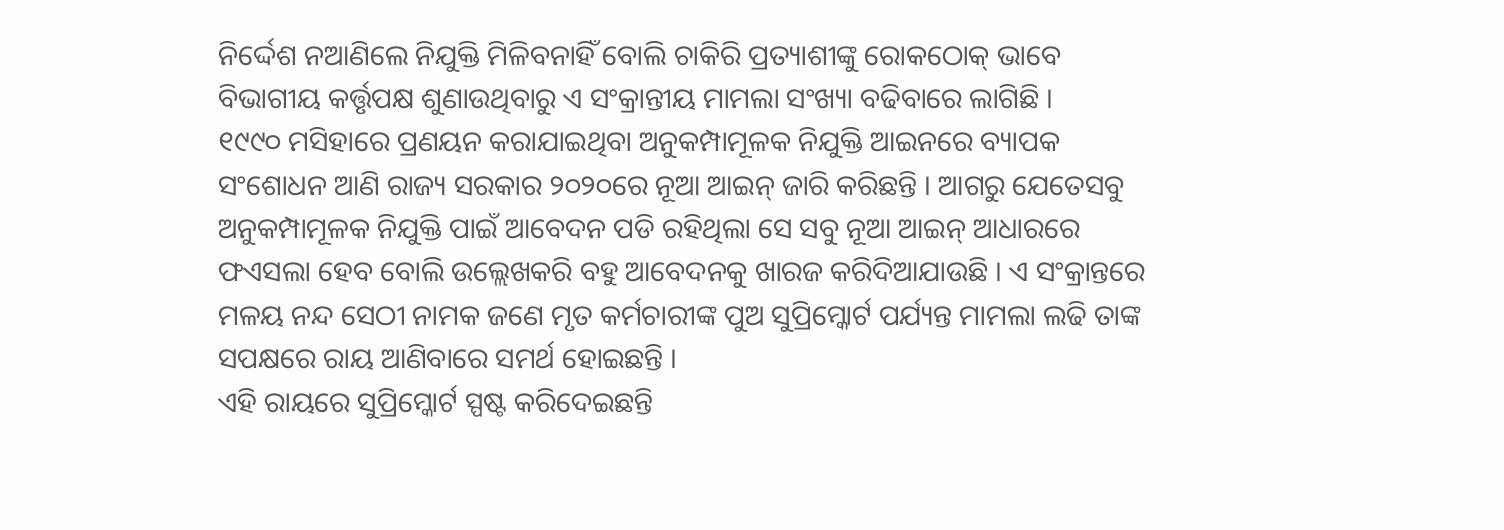ନିର୍ଦ୍ଦେଶ ନଆଣିଲେ ନିଯୁକ୍ତି ମିଳିବନାହିଁ ବୋଲି ଚାକିରି ପ୍ରତ୍ୟାଶୀଙ୍କୁ ରୋକଠୋକ୍ ଭାବେ ବିଭାଗୀୟ କର୍ତ୍ତୃପକ୍ଷ ଶୁଣାଉଥିବାରୁ ଏ ସଂକ୍ରାନ୍ତୀୟ ମାମଲା ସଂଖ୍ୟା ବଢିବାରେ ଲାଗିଛି ।
୧୯୯୦ ମସିହାରେ ପ୍ରଣୟନ କରାଯାଇଥିବା ଅନୁକମ୍ପାମୂଳକ ନିଯୁକ୍ତି ଆଇନରେ ବ୍ୟାପକ ସଂଶୋଧନ ଆଣି ରାଜ୍ୟ ସରକାର ୨୦୨୦ରେ ନୂଆ ଆଇନ୍ ଜାରି କରିଛନ୍ତି । ଆଗରୁ ଯେତେସବୁ ଅନୁକମ୍ପାମୂଳକ ନିଯୁକ୍ତି ପାଇଁ ଆବେଦନ ପଡି ରହିଥିଲା ସେ ସବୁ ନୂଆ ଆଇନ୍ ଆଧାରରେ ଫଏସଲା ହେବ ବୋଲି ଉଲ୍ଲେଖକରି ବହୁ ଆବେଦନକୁ ଖାରଜ କରିଦିଆଯାଉଛି । ଏ ସଂକ୍ରାନ୍ତରେ ମଳୟ ନନ୍ଦ ସେଠୀ ନାମକ ଜଣେ ମୃତ କର୍ମଚାରୀଙ୍କ ପୁଅ ସୁପ୍ରିମ୍କୋର୍ଟ ପର୍ଯ୍ୟନ୍ତ ମାମଲା ଲଢି ତାଙ୍କ ସପକ୍ଷରେ ରାୟ ଆଣିବାରେ ସମର୍ଥ ହୋଇଛନ୍ତି ।
ଏହି ରାୟରେ ସୁପ୍ରିମ୍କୋର୍ଟ ସ୍ପଷ୍ଟ କରିଦେଇଛନ୍ତି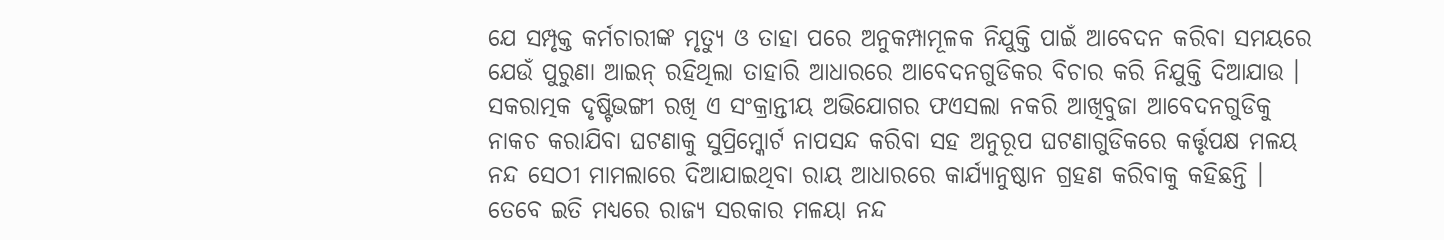ଯେ ସମ୍ପୃକ୍ତ କର୍ମଚାରୀଙ୍କ ମୃତ୍ୟୁ ଓ ତାହା ପରେ ଅନୁକମ୍ପାମୂଳକ ନିଯୁକ୍ତି ପାଇଁ ଆବେଦନ କରିବା ସମୟରେ ଯେଉଁ ପୁରୁଣା ଆଇନ୍ ରହିଥିଲା ତାହାରି ଆଧାରରେ ଆବେଦନଗୁଡିକର ବିଚାର କରି ନିଯୁକ୍ତି ଦିଆଯାଉ । ସକରାତ୍ମକ ଦୃଷ୍ଟିଭଙ୍ଗୀ ରଖି ଏ ସଂକ୍ରାନ୍ତୀୟ ଅଭିଯୋଗର ଫଏସଲା ନକରି ଆଖିବୁଜା ଆବେଦନଗୁଡିକୁ ନାକଚ କରାଯିବା ଘଟଣାକୁ ସୁପ୍ରିମ୍କୋର୍ଟ ନାପସନ୍ଦ କରିବା ସହ ଅନୁରୂପ ଘଟଣାଗୁଡିକରେ କର୍ତ୍ତୃପକ୍ଷ ମଳୟ ନନ୍ଦ ସେଠୀ ମାମଲାରେ ଦିଆଯାଇଥିବା ରାୟ ଆଧାରରେ କାର୍ଯ୍ୟାନୁଷ୍ଠାନ ଗ୍ରହଣ କରିବାକୁ କହିଛନ୍ତି ।
ତେବେ ଇତି ମଧ୍ୟରେ ରାଜ୍ୟ ସରକାର ମଳୟା ନନ୍ଦ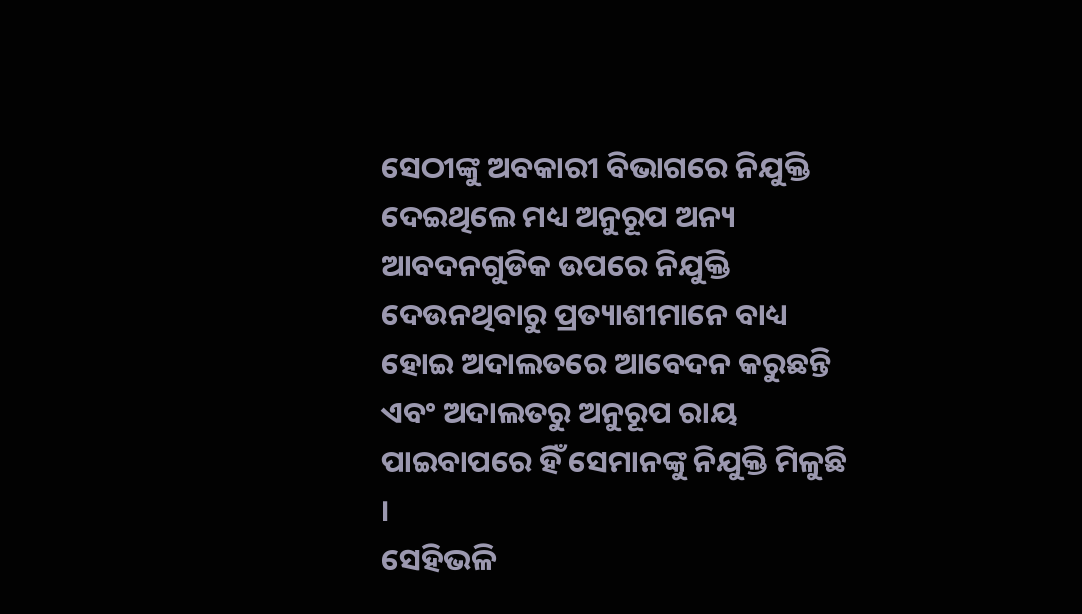ସେଠୀଙ୍କୁ ଅବକାରୀ ବିଭାଗରେ ନିଯୁକ୍ତି ଦେଇଥିଲେ ମଧ୍ୟ ଅନୁରୂପ ଅନ୍ୟ ଆବଦନଗୁଡିକ ଉପରେ ନିଯୁକ୍ତି ଦେଉନଥିବାରୁ ପ୍ରତ୍ୟାଶୀମାନେ ବାଧ୍ୟ ହୋଇ ଅଦାଲତରେ ଆବେଦନ କରୁଛନ୍ତି ଏବଂ ଅଦାଲତରୁ ଅନୁରୂପ ରାୟ ପାଇବାପରେ ହିଁ ସେମାନଙ୍କୁ ନିଯୁକ୍ତି ମିଳୁଛି ।
ସେହିଭଳି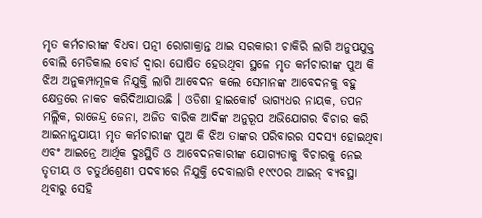ମୃତ କର୍ମଚାରୀଙ୍କ ବିଧବା ପତ୍ନୀ ରୋଗାକ୍ରାନ୍ତ ଥାଇ ସରକାରୀ ଚାକିରି ଲାଗି ଅନୁପଯୁକ୍ତ ବୋଲି ମେଡିକାଲ ବୋର୍ଡ ଦ୍ୱାରା ଘୋଷିତ ହେଉଥିବା ସ୍ଥଳେ ମୃତ କର୍ମଚାରୀଙ୍କ ପୁଅ କି ଝିଅ ଅନୁକମ୍ପାମୂଳକ ନିଯୁକ୍ତି ଲାଗି ଆବେଦନ କଲେ ସେମାନଙ୍କ ଆବେଦନକୁ ବହୁ କ୍ଷେତ୍ରରେ ନାକଚ କରିଦିଆଯାଉଛି । ଓଡିଶା ହାଇକୋର୍ଟ ଭାଗ୍ୟଧର ନାୟକ, ତପନ ମଲ୍ଲିକ, ରାଜେନ୍ଦ୍ର ଜେନା, ଅଜିତ ବାରିକ ଆଦିଙ୍କ ଅନୁରୂପ ଅଭିଯୋଗର ବିଚାର କରି ଆଇନାନୁଯାୟୀ ମୃତ କର୍ମଚାରୀଙ୍କ ପୁଅ କି ଝିଅ ତାଙ୍କର ପରିବାରର ସଦସ୍ୟ ହୋଇଥିବା ଏବଂ ଆଇନ୍ରେ ଆର୍ଥିକ ଦୁଃସ୍ଥିତି ଓ ଆବେଦନକାରୀଙ୍କ ଯୋଗ୍ୟତାକୁ ବିଚାରକୁ ନେଇ ତୃତୀୟ ଓ ଚତୁର୍ଥଶ୍ରେଣୀ ପଦବୀରେ ନିଯୁକ୍ତି ଦେବାଲାଗି ୧୯୯୦ର ଆଇନ୍ ବ୍ୟବସ୍ଥା ଥିବାରୁ ସେହି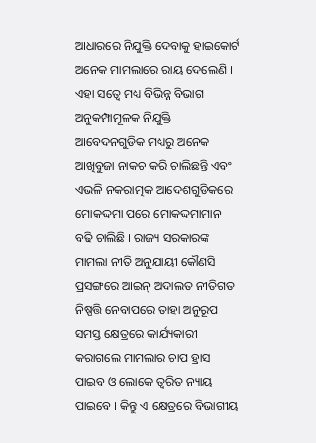ଆଧାରରେ ନିଯୁକ୍ତି ଦେବାକୁ ହାଇକୋର୍ଟ ଅନେକ ମାମଲାରେ ରାୟ ଦେଲେଣି ।
ଏହା ସତ୍ୱେ ମଧ୍ୟ ବିଭିନ୍ନ ବିଭାଗ ଅନୁକମ୍ପାମୂଳକ ନିଯୁକ୍ତି ଆବେଦନଗୁଡିକ ମଧ୍ୟରୁ ଅନେକ ଆଖିବୁଜା ନାକଚ କରି ଚାଲିଛନ୍ତି ଏବଂ ଏଭଳି ନକରାତ୍ମକ ଆଦେଶଗୁଡିକରେ ମୋକଦ୍ଦମା ପରେ ମୋକଦ୍ଦମାମାନ ବଢି ଚାଲିଛି । ରାଜ୍ୟ ସରକାରଙ୍କ ମାମଲା ନୀତି ଅନୁଯାୟୀ କୌଣସି ପ୍ରସଙ୍ଗରେ ଆଇନ୍ ଅଦାଲତ ନୀତିଗତ ନିଷ୍ପତ୍ତି ନେବାପରେ ତାହା ଅନୁରୂପ ସମସ୍ତ କ୍ଷେତ୍ରରେ କାର୍ଯ୍ୟକାରୀ କରାଗଲେ ମାମଲାର ଚାପ ହ୍ରାସ ପାଇବ ଓ ଲୋକେ ତ୍ୱରିତ ନ୍ୟାୟ ପାଇବେ । କିନ୍ତୁ ଏ କ୍ଷେତ୍ରରେ ବିଭାଗୀୟ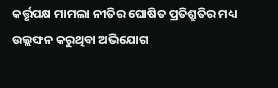କର୍ତ୍ତୃପକ୍ଷ ମାମଲା ନୀତିର ଘୋଷିତ ପ୍ରତିଶ୍ରୁତିର ମଧ୍ୟ ଉଲ୍ଲଙ୍ଘନ କରୁଥିବା ଅଭିଯୋଗ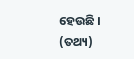ହେଉଛି । (ତଥ୍ୟ)